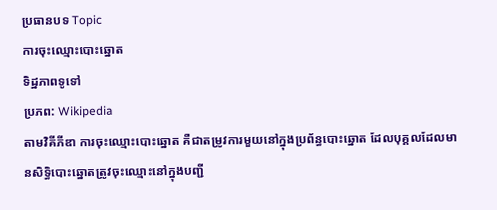ប្រធានបទ Topic
ការចុះឈ្មោះបោះឆ្នោត
ទិដ្ឋភាពទូទៅ
ប្រភព: Wikipedia
តាមវិគីភីឌា ការចុះឈ្មោះបោះឆ្នោត គឺជាតម្រូវការមួយនៅក្នុងប្រព័ន្ធបោះឆ្នោត ដែលបុគ្គលដែលមានសិទ្ធិបោះឆ្នោតត្រូវចុះឈ្មោះនៅក្នុងបញ្ជី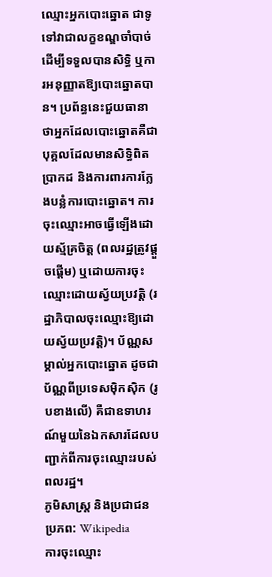ឈ្មោះអ្នកបោះឆ្នោត ជាទូទៅវាជាលក្ខខណ្ឌចាំបាច់ដើម្បីទទួលបានសិទ្ធិ ឬការអនុញ្ញាតឱ្យបោះឆ្នោតបាន។ ប្រព័ន្ធនេះជួយធានាថាអ្នកដែលបោះឆ្នោតគឺជាបុគ្គលដែលមានសិទ្ធិពិតប្រាកដ និងការពារការក្លែងបន្លំការបោះឆ្នោត។ ការចុះឈ្មោះអាចធ្វើឡើងដោយស្ម័គ្រចិត្ត (ពលរដ្ឋត្រូវផ្តួចផ្តើម) ឬដោយការចុះឈ្មោះដោយស្វ័យប្រវត្តិ (រដ្ឋាភិបាលចុះឈ្មោះឱ្យដោយស្វ័យប្រវត្តិ)។ ប័ណ្ណសម្គាល់អ្នកបោះឆ្នោត ដូចជាប័ណ្ណពីប្រទេសម៉ិកស៊ិក (រូបខាងលើ) គឺជាឧទាហរណ៍មួយនៃឯកសារដែលបញ្ជាក់ពីការចុះឈ្មោះរបស់ពលរដ្ឋ។
ភូមិសាស្ត្រ និងប្រជាជន
ប្រភព: Wikipedia
ការចុះឈ្មោះ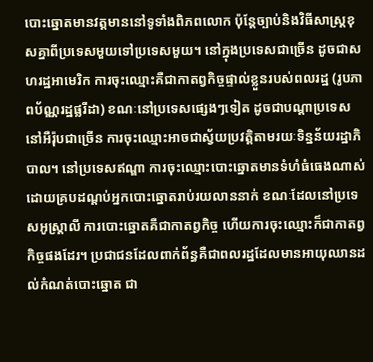បោះឆ្នោតមានវត្តមាននៅទូទាំងពិភពលោក ប៉ុន្តែច្បាប់និងវិធីសាស្រ្តខុសគ្នាពីប្រទេសមួយទៅប្រទេសមួយ។ នៅក្នុងប្រទេសជាច្រើន ដូចជាសហរដ្ឋអាមេរិក ការចុះឈ្មោះគឺជាកាតព្វកិច្ចផ្ទាល់ខ្លួនរបស់ពលរដ្ឋ (រូបភាពប័ណ្ណរដ្ឋផ្លរីដា) ខណៈនៅប្រទេសផ្សេងៗទៀត ដូចជាបណ្តាប្រទេសនៅអឺរ៉ុបជាច្រើន ការចុះឈ្មោះអាចជាស្វ័យប្រវត្តិតាមរយៈទិន្នន័យរដ្ឋាភិបាល។ នៅប្រទេសឥណ្ឌា ការចុះឈ្មោះបោះឆ្នោតមានទំហំធំធេងណាស់ ដោយគ្របដណ្តប់អ្នកបោះឆ្នោតរាប់រយលាននាក់ ខណៈដែលនៅប្រទេសអូស្ត្រាលី ការបោះឆ្នោតគឺជាកាតព្វកិច្ច ហើយការចុះឈ្មោះក៏ជាកាតព្វកិច្ចផងដែរ។ ប្រជាជនដែលពាក់ព័ន្ធគឺជាពលរដ្ឋដែលមានអាយុឈានដល់កំណត់បោះឆ្នោត ជា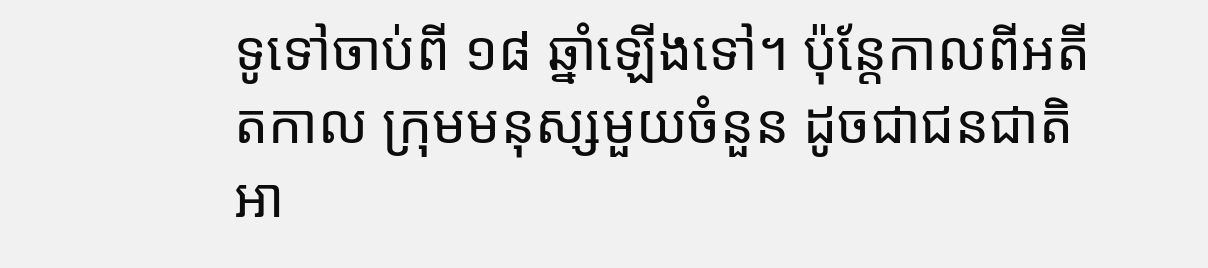ទូទៅចាប់ពី ១៨ ឆ្នាំឡើងទៅ។ ប៉ុន្តែកាលពីអតីតកាល ក្រុមមនុស្សមួយចំនួន ដូចជាជនជាតិអា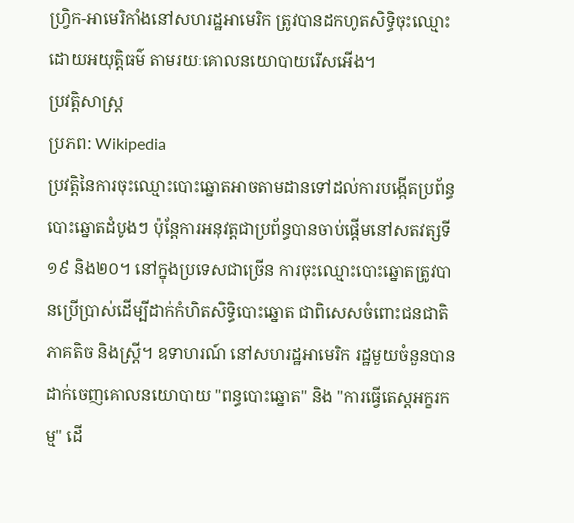ហ្វ្រិក-អាមេរិកាំងនៅសហរដ្ឋអាមេរិក ត្រូវបានដកហូតសិទ្ធិចុះឈ្មោះដោយអយុត្តិធម៌ តាមរយៈគោលនយោបាយរើសអើង។
ប្រវត្តិសាស្ត្រ
ប្រភព: Wikipedia
ប្រវត្តិនៃការចុះឈ្មោះបោះឆ្នោតអាចតាមដានទៅដល់ការបង្កើតប្រព័ន្ធបោះឆ្នោតដំបូងៗ ប៉ុន្តែការអនុវត្តជាប្រព័ន្ធបានចាប់ផ្តើមនៅសតវត្សទី១៩ និង២០។ នៅក្នុងប្រទេសជាច្រើន ការចុះឈ្មោះបោះឆ្នោតត្រូវបានប្រើប្រាស់ដើម្បីដាក់កំហិតសិទ្ធិបោះឆ្នោត ជាពិសេសចំពោះជនជាតិភាគតិច និងស្ត្រី។ ឧទាហរណ៍ នៅសហរដ្ឋអាមេរិក រដ្ឋមួយចំនួនបានដាក់ចេញគោលនយោបាយ "ពន្ធបោះឆ្នោត" និង "ការធ្វើតេស្តអក្ខរកម្ម" ដើ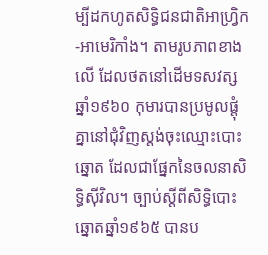ម្បីដកហូតសិទ្ធិជនជាតិអាហ្វ្រិក-អាមេរិកាំង។ តាមរូបភាពខាងលើ ដែលថតនៅដើមទសវត្សឆ្នាំ១៩៦០ កុមារបានប្រមូលផ្តុំគ្នានៅជុំវិញស្តង់ចុះឈ្មោះបោះឆ្នោត ដែលជាផ្នែកនៃចលនាសិទ្ធិស៊ីវិល។ ច្បាប់ស្តីពីសិទ្ធិបោះឆ្នោតឆ្នាំ១៩៦៥ បានប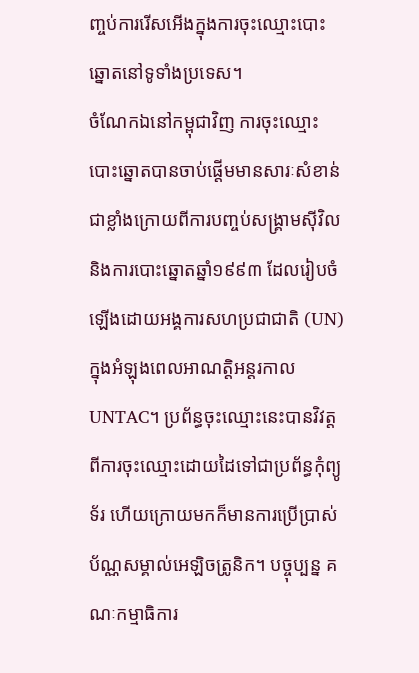ញ្ចប់ការរើសអើងក្នុងការចុះឈ្មោះបោះឆ្នោតនៅទូទាំងប្រទេស។
ចំណែកឯនៅកម្ពុជាវិញ ការចុះឈ្មោះបោះឆ្នោតបានចាប់ផ្តើមមានសារៈសំខាន់ជាខ្លាំងក្រោយពីការបញ្ចប់សង្គ្រាមស៊ីវិល និងការបោះឆ្នោតឆ្នាំ១៩៩៣ ដែលរៀបចំឡើងដោយអង្គការសហប្រជាជាតិ (UN) ក្នុងអំឡុងពេលអាណត្តិអន្តរកាល UNTAC។ ប្រព័ន្ធចុះឈ្មោះនេះបានវិវត្តពីការចុះឈ្មោះដោយដៃទៅជាប្រព័ន្ធកុំព្យូទ័រ ហើយក្រោយមកក៏មានការប្រើប្រាស់ប័ណ្ណសម្គាល់អេឡិចត្រូនិក។ បច្ចុប្បន្ន គណៈកម្មាធិការ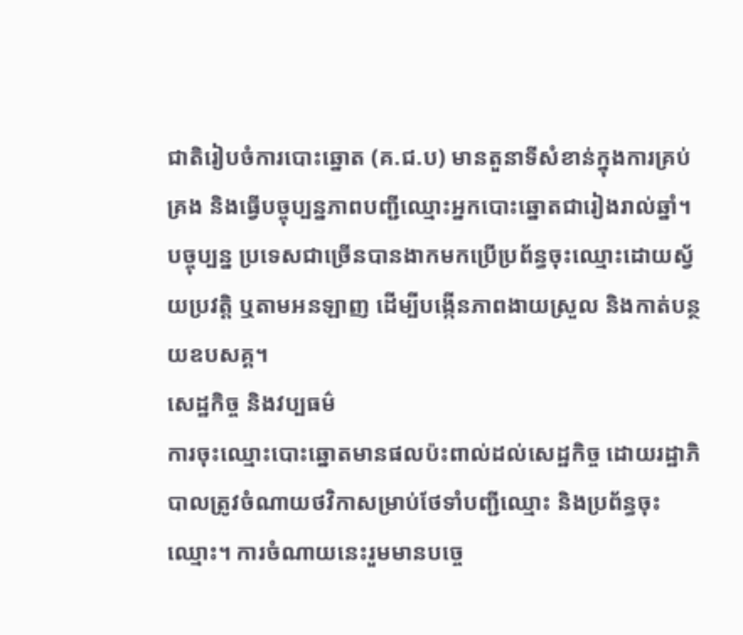ជាតិរៀបចំការបោះឆ្នោត (គ.ជ.ប) មានតួនាទីសំខាន់ក្នុងការគ្រប់គ្រង និងធ្វើបច្ចុប្បន្នភាពបញ្ជីឈ្មោះអ្នកបោះឆ្នោតជារៀងរាល់ឆ្នាំ។
បច្ចុប្បន្ន ប្រទេសជាច្រើនបានងាកមកប្រើប្រព័ន្ធចុះឈ្មោះដោយស្វ័យប្រវត្តិ ឬតាមអនឡាញ ដើម្បីបង្កើនភាពងាយស្រួល និងកាត់បន្ថយឧបសគ្គ។
សេដ្ឋកិច្ច និងវប្បធម៌
ការចុះឈ្មោះបោះឆ្នោតមានផលប៉ះពាល់ដល់សេដ្ឋកិច្ច ដោយរដ្ឋាភិបាលត្រូវចំណាយថវិកាសម្រាប់ថែទាំបញ្ជីឈ្មោះ និងប្រព័ន្ធចុះឈ្មោះ។ ការចំណាយនេះរួមមានបច្ចេ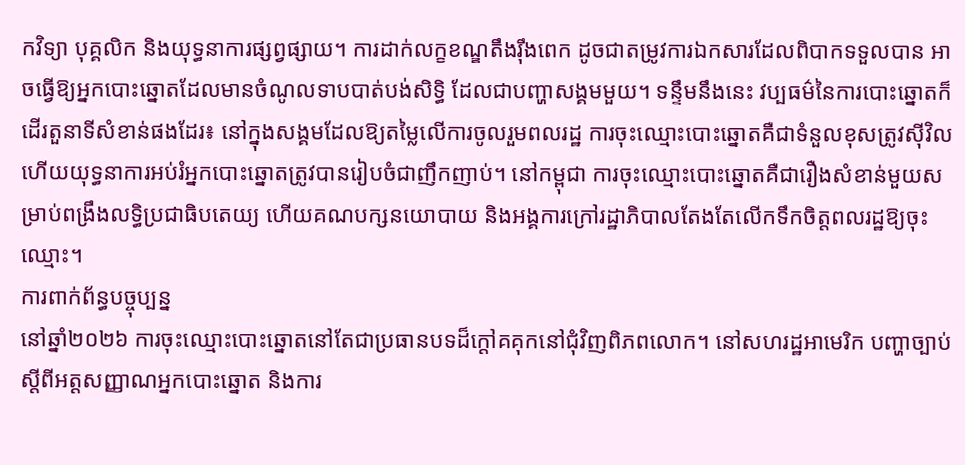កវិទ្យា បុគ្គលិក និងយុទ្ធនាការផ្សព្វផ្សាយ។ ការដាក់លក្ខខណ្ឌតឹងរ៉ឹងពេក ដូចជាតម្រូវការឯកសារដែលពិបាកទទួលបាន អាចធ្វើឱ្យអ្នកបោះឆ្នោតដែលមានចំណូលទាបបាត់បង់សិទ្ធិ ដែលជាបញ្ហាសង្គមមួយ។ ទន្ទឹមនឹងនេះ វប្បធម៌នៃការបោះឆ្នោតក៏ដើរតួនាទីសំខាន់ផងដែរ៖ នៅក្នុងសង្គមដែលឱ្យតម្លៃលើការចូលរួមពលរដ្ឋ ការចុះឈ្មោះបោះឆ្នោតគឺជាទំនួលខុសត្រូវស៊ីវិល ហើយយុទ្ធនាការអប់រំអ្នកបោះឆ្នោតត្រូវបានរៀបចំជាញឹកញាប់។ នៅកម្ពុជា ការចុះឈ្មោះបោះឆ្នោតគឺជារឿងសំខាន់មួយសម្រាប់ពង្រឹងលទ្ធិប្រជាធិបតេយ្យ ហើយគណបក្សនយោបាយ និងអង្គការក្រៅរដ្ឋាភិបាលតែងតែលើកទឹកចិត្តពលរដ្ឋឱ្យចុះឈ្មោះ។
ការពាក់ព័ន្ធបច្ចុប្បន្ន
នៅឆ្នាំ២០២៦ ការចុះឈ្មោះបោះឆ្នោតនៅតែជាប្រធានបទដ៏ក្តៅគគុកនៅជុំវិញពិភពលោក។ នៅសហរដ្ឋអាមេរិក បញ្ហាច្បាប់ស្តីពីអត្តសញ្ញាណអ្នកបោះឆ្នោត និងការ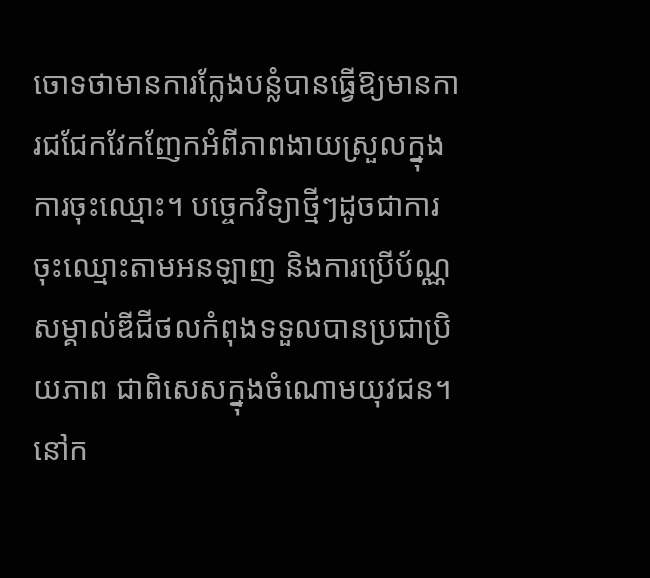ចោទថាមានការក្លែងបន្លំបានធ្វើឱ្យមានការជជែកវែកញែកអំពីភាពងាយស្រួលក្នុងការចុះឈ្មោះ។ បច្ចេកវិទ្យាថ្មីៗដូចជាការចុះឈ្មោះតាមអនឡាញ និងការប្រើប័ណ្ណសម្គាល់ឌីជីថលកំពុងទទួលបានប្រជាប្រិយភាព ជាពិសេសក្នុងចំណោមយុវជន។ នៅក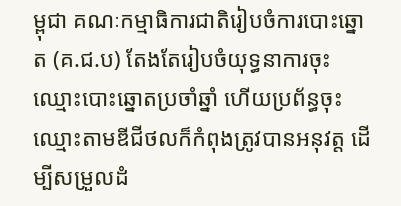ម្ពុជា គណៈកម្មាធិការជាតិរៀបចំការបោះឆ្នោត (គ.ជ.ប) តែងតែរៀបចំយុទ្ធនាការចុះឈ្មោះបោះឆ្នោតប្រចាំឆ្នាំ ហើយប្រព័ន្ធចុះឈ្មោះតាមឌីជីថលក៏កំពុងត្រូវបានអនុវត្ត ដើម្បីសម្រួលដំ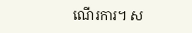ណើរការ។ ស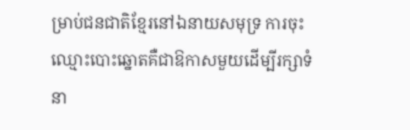ម្រាប់ជនជាតិខ្មែរនៅឯនាយសមុទ្រ ការចុះឈ្មោះបោះឆ្នោតគឺជាឱកាសមួយដើម្បីរក្សាទំនា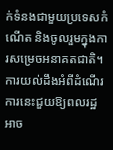ក់ទំនងជាមួយប្រទេសកំណើត និងចូលរួមក្នុងការសម្រេចអនាគតជាតិ។ ការយល់ដឹងអំពីដំណើរការនេះជួយឱ្យពលរដ្ឋអាច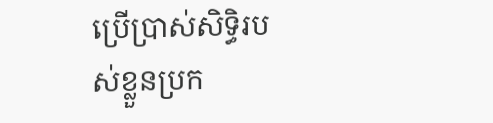ប្រើប្រាស់សិទ្ធិរបស់ខ្លួនប្រក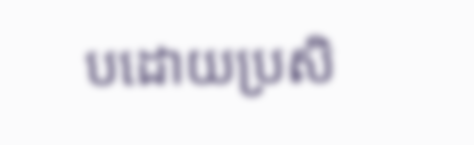បដោយប្រសិ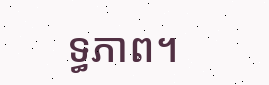ទ្ធភាព។